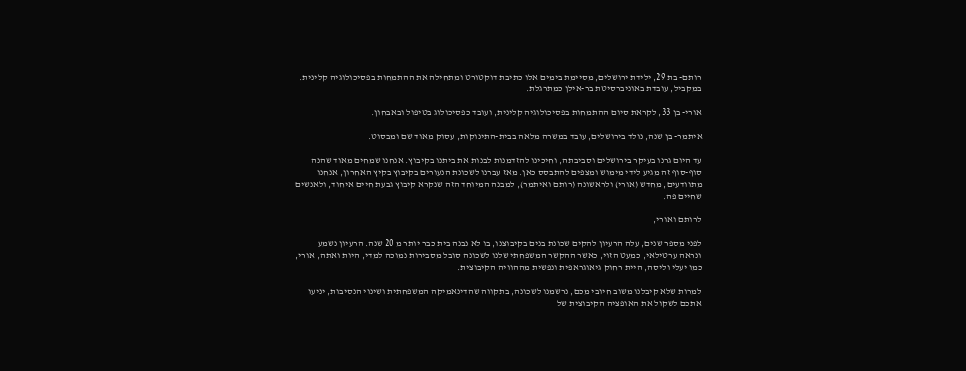רותם- בת 29, ילידת ירושלים, מסיימת בימים אלו כתיבת דוקטורט ומתחילה את ההתמחות בפסיכולוגיה קלינית. במקביל, עובדת באוניברסיטת בר-אילן כמתרגלת.

אורי- בן 33, לקראת סיום ההתמחות בפסיכולוגיה קלינית, ועובד כפסיכולוג בטיפול ובאבחון.

איתמר- בן שנה, נולד בירושלים, עובד במשרה מלאה בבית-התינוקות, עסוק מאוד שם ומבסוט.

עד היום גרנו בעיקר בירושלים וסביבתה, וחיכינו להזדמנות לבנות את ביתנו בקיבוץ. אנחנו שמחים מאוד שהנה סוף-סוף זה מגיע לידי מימוש ומצפים להתבסס כאן. מאז עברנו לשכונת הנעורים בקיבוץ בקיץ האחרון, אנחנו מתוודעים, מחדש (אורי) ולראשונה (רותם ואיתמר), למבנה המיוחד הזה שנקרא קיבוץ גבעת חיים איחוד, ולאנשים שחיים פה.

לרותם ואורי,

לפני מספר שנים, עלה הרעיון להקים שכונת בנים בקיבוצנו, בו לא נבנה בית כבר יותר מ 20 שנה. הרעיון נשמע ונראה ערטילאי, כמעט הזוי, כאשר ההקשר המשפחתי שלנו לשכונה סובל מסבירות נמוכה למדי, היות ואתה, אורי, כמו יעלי וליסה, היית רחוק גיאוגראפית ונפשית מההוויה הקיבוצית.

למרות שלא קיבלנו משוב חיובי מכם, נרשמנו לשכונה, בתקווה שהדינאמיקה המשפחתית ושינוי הנסיבות, יניעו אתכם לשקול את האופציה הקיבוצית של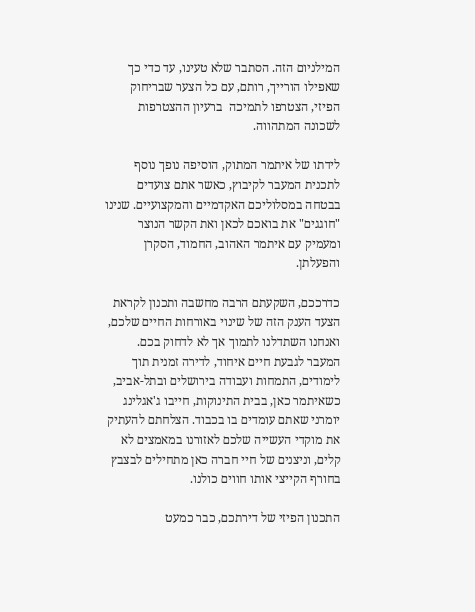המילניום הזה. הסתבר שלא טעינו, עד כדי כך שאפילו הורייך, רותם, עם כל הצער שבריחוק הפיזי, הצטרפו לתמיכה  ברעיון ההצטרפות לשכונה המתהווה.

לידתו של איתמר המתוק, הוסיפה נופך נוסף לתכנית המעבר לקיבוץ, כאשר אתם צועדים בבטחה במסלוליכם האקדמיים והמקצועיים. שנינו "חוגגים" את בואכם לכאן ואת הקשר הנוצר ומעמיק עם איתמר האהוב, החמוד, הסקרן והפעלתן.

כדרככם, השקעתם הרבה מחשבה ותכנון לקראת הצעד הענק הזה של שינוי באורחות החיים שלכם, ואנחנו השתדלנו לתמוך אך לא לדחוק בכם. המעבר לגבעת חיים איחוד, לדירה זמנית תוך לימודים, התמחות ועבודה בירושלים ובתל-אביב, כשאיתמר כאן, בבית התינוקות, חייבו ג'אגלינג יומרני שאתם עומדים בו בכבוד. הצלחתם להעתיק את מוקדי העשייה שלכם לאזורנו במאמצים לא קלים, וניצנים של חיי חברה כאן מתחילים לבצבץ בחורף הקייצי אותו חווים כולנו.

התכנון הפיזי של דירתכם, כבר כמעט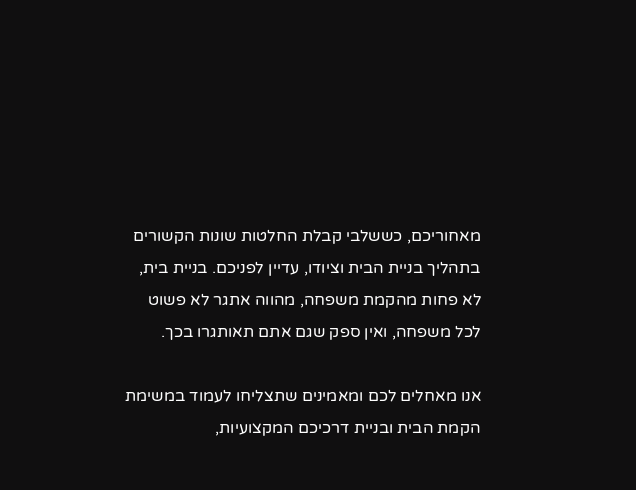מאחוריכם, כששלבי קבלת החלטות שונות הקשורים בתהליך בניית הבית וציודו, עדיין לפניכם. בניית בית, לא פחות מהקמת משפחה, מהווה אתגר לא פשוט לכל משפחה, ואין ספק שגם אתם תאותגרו בכך.

אנו מאחלים לכם ומאמינים שתצליחו לעמוד במשימת הקמת הבית ובניית דרכיכם המקצועיות,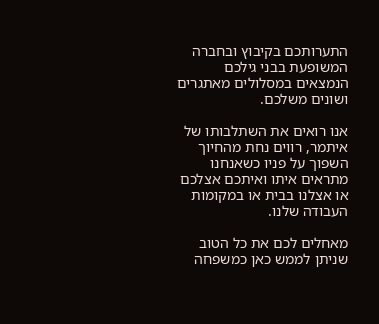התערותכם בקיבוץ ובחברה המשופעת בבני גילכם הנמצאים במסלולים מאתגרים ושונים משלכם.

אנו רואים את השתלבותו של איתמר, רווים נחת מהחיוך השפוך על פניו כשאנחנו מתראים איתו ואיתכם אצלכם או אצלנו בבית או במקומות העבודה שלנו.

מאחלים לכם את כל הטוב שניתן לממש כאן כמשפחה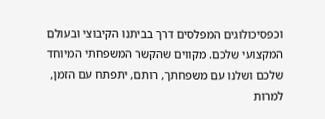וכפסיכולוגים המפלסים דרך בביתנו הקיבוצי ובעולם המקצועי שלכם. מקווים שהקשר המשפחתי המיוחד שלכם ושלנו עם משפחתך, רותם, יתפתח עם הזמן, למרות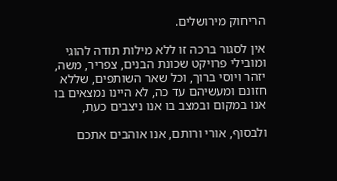הריחוק מירושלים.

אין לסגור ברכה זו ללא מילות תודה להוגי ומובילי פרויקט שכונת הבנים, צפריר, משה, יזהר ויוסי ברוך, וכל שאר השותפים, שללא חזונם ומעשיהם עד כה, לא היינו נמצאים בו אנו במקום ובמצב בו אנו ניצבים כעת,

ולבסוף, אורי ורותם, אנו אוהבים אתכם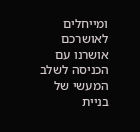ומייחלים לאושרכם אושרנו עם הכניסה לשלב המעשי של בניית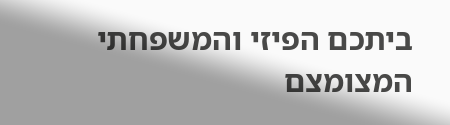ביתכם הפיזי והמשפחתי המצומצם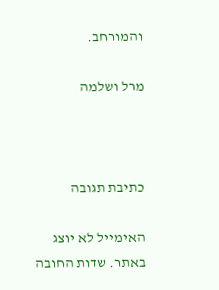והמורחב.

מרל ושלמה



כתיבת תגובה

האימייל לא יוצג באתר. שדות החובה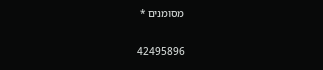מסומנים *

42495896